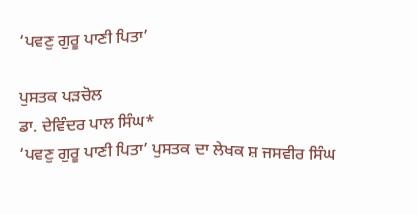‘ਪਵਣੁ ਗੁਰੂ ਪਾਣੀ ਪਿਤਾ’

ਪੁਸਤਕ ਪੜਚੋਲ
ਡਾ. ਦੇਵਿੰਦਰ ਪਾਲ ਸਿੰਘ*
‘ਪਵਣੁ ਗੁਰੂ ਪਾਣੀ ਪਿਤਾ’ ਪੁਸਤਕ ਦਾ ਲੇਖਕ ਸ਼ ਜਸਵੀਰ ਸਿੰਘ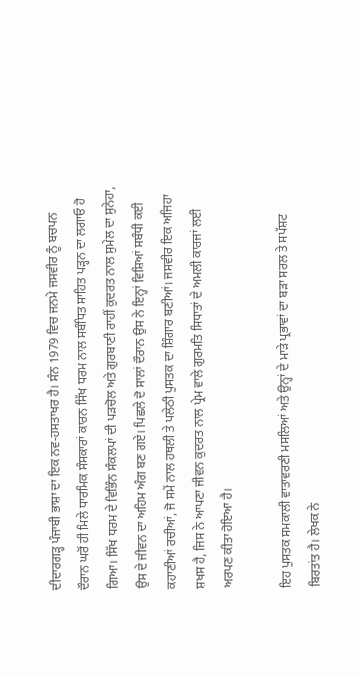ਦੀਦਾਰਗੜ੍ਹ ਪੰਜਾਬੀ ਭਾਸ਼ਾ ਦਾ ਇਕ ਨਵ-ਹਸਤਾਖਰ ਹੈ। ਸੰਨ 1979 ਵਿਚ ਜਨਮੇ ਜਸਵੀਰ ਨੂੰ ਬਚਪਨ ਦੌਰਾਨ ਘਰੋਂ ਹੀ ਮਿਲੇ ਧਾਰਮਿਕ ਸੰਸਕਾਰਾਂ ਕਾਰਨ ਸਿੱਖ ਧਰਮ ਨਾਲ ਸਬੰਧਿਤ ਸਾਹਿਤ ਪੜ੍ਹਨ ਦਾ ਲਗਾਓ ਹੋ ਗਿਆ। ਸਿੱਖ ਧਰਮ ਦੇ ਵਿਭਿੰਨ ਸੰਕਲਪਾਂ ਦੀ ਪੜਚੋਲ ਅਤੇ ਗੁਰਬਾਣੀ ਰਾਹੀਂ ਕੁਦਰਤ ਨਾਲ ਸੁਮੇਲ ਦਾ ਸੁਨੇਹਾ, ਉਸ ਦੇ ਜੀਵਨ ਦਾ ਅਹਿਮ ਅੰਗ ਬਣ ਗਏ। ਪਿਛਲੇ ਦੋ ਸਾਲਾਂ ਦੌਰਾਨ ਉਸ ਨੇ ਇਨ੍ਹਾਂ ਵਿਸ਼ਿਆਂ ਸਬੰਧੀ ਕਈ ਕਹਾਣੀਆਂ ਰਚੀਆਂ, ਜੋ ਸਮੇਂ ਨਾਲ ਹਥਲੀ ਤੇ ਪਲੇਠੀ ਪੁਸਤਕ ਦਾ ਸ਼ਿੰਗਾਰ ਬਣੀਆਂ। ਜਸਵੀਰ ਇਕ ਅਜਿਹਾ ਸ਼ਖਸ ਹੈ, ਜਿਸ ਨੇ ਆਪਣਾ ਜੀਵਨ ਕੁਦਰਤ ਨਾਲ ਪ੍ਰੇਮ ਵਾਲੇ ਗੁਰਮਤਿ ਸਿਧਾਤਾਂ ਦੇ ਅਮਲੀ ਕਾਰਜਾਂ ਲਈ ਅਰਪਣ ਕੀਤਾ ਹੋਇਆ ਹੈ।

ਇਹ ਪੁਸਤਕ ਸਮਕਾਲੀ ਵਾਤਾਵਰਣੀ ਮਸਲਿਆਂ ਅਤੇ ਉਨ੍ਹਾਂ ਦੇ ਮਾੜੇ ਪ੍ਰਭਾਵਾਂ ਦਾ ਬੜਾ ਸਰਲ ਤੇ ਸਪੱਸ਼ਟ ਬਿਰਤਾਂਤ ਹੈ। ਲੇਖਕ ਨੇ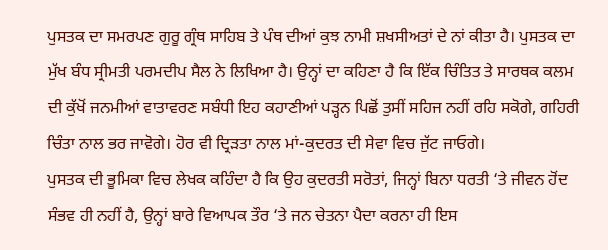ਪੁਸਤਕ ਦਾ ਸਮਰਪਣ ਗੁਰੂ ਗ੍ਰੰਥ ਸਾਹਿਬ ਤੇ ਪੰਥ ਦੀਆਂ ਕੁਝ ਨਾਮੀ ਸ਼ਖਸੀਅਤਾਂ ਦੇ ਨਾਂ ਕੀਤਾ ਹੈ। ਪੁਸਤਕ ਦਾ ਮੁੱਖ ਬੰਧ ਸ੍ਰੀਮਤੀ ਪਰਮਦੀਪ ਸੈਲ ਨੇ ਲਿਖਿਆ ਹੈ। ਉਨ੍ਹਾਂ ਦਾ ਕਹਿਣਾ ਹੈ ਕਿ ਇੱਕ ਚਿੰਤਿਤ ਤੇ ਸਾਰਥਕ ਕਲਮ ਦੀ ਕੁੱਖੋਂ ਜਨਮੀਆਂ ਵਾਤਾਵਰਣ ਸਬੰਧੀ ਇਹ ਕਹਾਣੀਆਂ ਪੜ੍ਹਨ ਪਿਛੋਂ ਤੁਸੀਂ ਸਹਿਜ ਨਹੀਂ ਰਹਿ ਸਕੋਗੇ, ਗਹਿਰੀ ਚਿੰਤਾ ਨਾਲ ਭਰ ਜਾਵੋਗੇ। ਹੋਰ ਵੀ ਦ੍ਰਿੜਤਾ ਨਾਲ ਮਾਂ-ਕੁਦਰਤ ਦੀ ਸੇਵਾ ਵਿਚ ਜੁੱਟ ਜਾਓਗੇ।
ਪੁਸਤਕ ਦੀ ਭੂਮਿਕਾ ਵਿਚ ਲੇਖਕ ਕਹਿੰਦਾ ਹੈ ਕਿ ਉਹ ਕੁਦਰਤੀ ਸਰੋਤਾਂ, ਜਿਨ੍ਹਾਂ ਬਿਨਾ ਧਰਤੀ ‘ਤੇ ਜੀਵਨ ਹੋਂਦ ਸੰਭਵ ਹੀ ਨਹੀਂ ਹੈ, ਉਨ੍ਹਾਂ ਬਾਰੇ ਵਿਆਪਕ ਤੌਰ ‘ਤੇ ਜਨ ਚੇਤਨਾ ਪੈਦਾ ਕਰਨਾ ਹੀ ਇਸ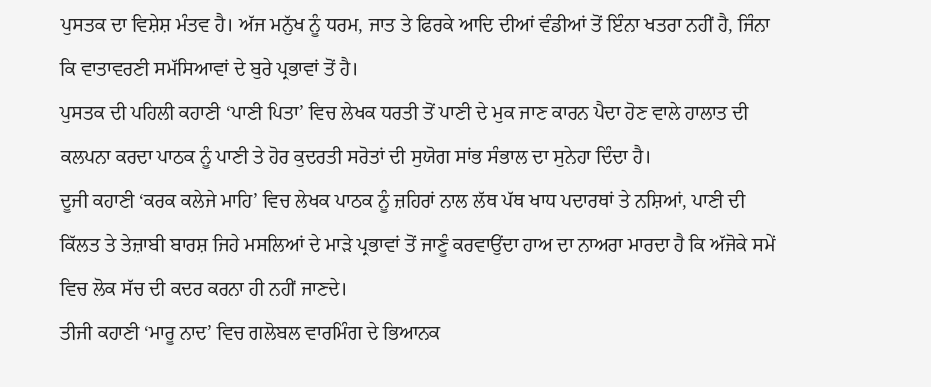ਪੁਸਤਕ ਦਾ ਵਿਸ਼ੇਸ਼ ਮੰਤਵ ਹੈ। ਅੱਜ ਮਨੁੱਖ ਨੂੰ ਧਰਮ, ਜਾਤ ਤੇ ਫਿਰਕੇ ਆਦਿ ਦੀਆਂ ਵੰਡੀਆਂ ਤੋਂ ਇੰਨਾ ਖਤਰਾ ਨਹੀਂ ਹੈ, ਜਿੰਨਾ ਕਿ ਵਾਤਾਵਰਣੀ ਸਮੱਸਿਆਵਾਂ ਦੇ ਬੁਰੇ ਪ੍ਰਭਾਵਾਂ ਤੋਂ ਹੈ।
ਪੁਸਤਕ ਦੀ ਪਹਿਲੀ ਕਹਾਣੀ ‘ਪਾਣੀ ਪਿਤਾ’ ਵਿਚ ਲੇਖਕ ਧਰਤੀ ਤੋਂ ਪਾਣੀ ਦੇ ਮੁਕ ਜਾਣ ਕਾਰਨ ਪੈਦਾ ਹੋਣ ਵਾਲੇ ਹਾਲਾਤ ਦੀ ਕਲਪਨਾ ਕਰਦਾ ਪਾਠਕ ਨੂੰ ਪਾਣੀ ਤੇ ਹੋਰ ਕੁਦਰਤੀ ਸਰੋਤਾਂ ਦੀ ਸੁਯੋਗ ਸਾਂਭ ਸੰਭਾਲ ਦਾ ਸੁਨੇਹਾ ਦਿੰਦਾ ਹੈ।
ਦੂਜੀ ਕਹਾਣੀ ‘ਕਰਕ ਕਲੇਜੇ ਮਾਹਿ’ ਵਿਚ ਲੇਖਕ ਪਾਠਕ ਨੂੰ ਜ਼ਹਿਰਾਂ ਨਾਲ ਲੱਥ ਪੱਥ ਖਾਧ ਪਦਾਰਥਾਂ ਤੇ ਨਸ਼ਿਆਂ, ਪਾਣੀ ਦੀ ਕਿੱਲਤ ਤੇ ਤੇਜ਼ਾਬੀ ਬਾਰਸ਼ ਜਿਹੇ ਮਸਲਿਆਂ ਦੇ ਮਾੜੇ ਪ੍ਰਭਾਵਾਂ ਤੋਂ ਜਾਣੂੰ ਕਰਵਾਉਂਦਾ ਹਾਅ ਦਾ ਨਾਅਰਾ ਮਾਰਦਾ ਹੈ ਕਿ ਅੱਜੋਕੇ ਸਮੇਂ ਵਿਚ ਲੋਕ ਸੱਚ ਦੀ ਕਦਰ ਕਰਨਾ ਹੀ ਨਹੀਂ ਜਾਣਦੇ।
ਤੀਜੀ ਕਹਾਣੀ ‘ਮਾਰੂ ਨਾਦ’ ਵਿਚ ਗਲੋਬਲ ਵਾਰਮਿੰਗ ਦੇ ਭਿਆਨਕ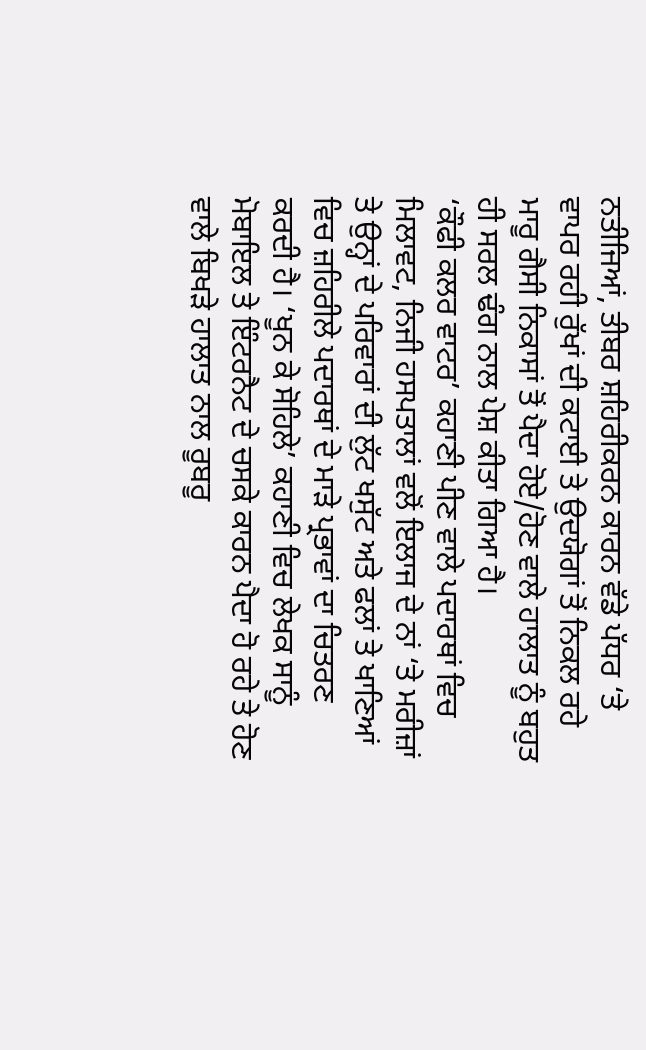ਨਤੀਜਿਆਂ, ਤੀਬਰ ਸ਼ਹਿਰੀਕਰਨ ਕਾਰਨ ਵੱਡੇ ਪੱਧਰ ‘ਤੇ ਵਾਪਰ ਰਹੀ ਰੁੱਖਾਂ ਦੀ ਕਟਾਈ ਤੇ ਉਦਯੋਗਾਂ ਤੋਂ ਨਿਕਲ ਰਹੇ ਮਾਰੂ ਗੈਸੀ ਨਿਕਾਸਾਂ ਤੋਂ ਪੈਦਾ ਹੋਏ/ਹੋਣ ਵਾਲੇ ਹਾਲਾਤ ਨੂੰ ਬਹੁਤ ਹੀ ਸਰਲ ਢੰਗ ਨਾਲ ਪੇਸ਼ ਕੀਤਾ ਗਿਆ ਹੈ।
‘ਕੌਫੀ ਕਲਰ ਵਾਟਰ’ ਕਹਾਣੀ ਪੀਣ ਵਾਲੇ ਪਦਾਰਥਾਂ ਵਿਚ ਮਿਲਾਵਟ, ਨਿਜੀ ਹਸਪਤਾਲਾਂ ਵਲੋਂ ਇਲਾਜ ਦੇ ਨਾਂ ‘ਤੇ ਮਰੀਜ਼ਾਂ ਤੇ ਉਨ੍ਹਾਂ ਦੇ ਪਰਿਵਾਰਾਂ ਦੀ ਲੁੱਟ ਖਸੁੱਟ ਅਤੇ ਫਲਾਂ ਤੇ ਖਾਣਿਆਂ ਵਿਚ ਜ਼ਹਿਰੀਲੇ ਪਦਾਰਥਾਂ ਦੇ ਮਾੜੇ ਪ੍ਰਭਾਵਾਂ ਦਾ ਚਿਤਰਣ ਕਰਦੀ ਹੈ। ‘ਖੂਨ ਕੇ ਸੋਹਿਲੇ’ ਕਹਾਣੀ ਵਿਚ ਲੇਖਕ ਸਾਨੂੰ ਮੋਬਾਇਲ ਤੇ ਇੰਟਰਨੈਟ ਦੇ ਚਸਕੇ ਕਾਰਨ ਪੈਦਾ ਹੋ ਰਹੇ ਤੇ ਹੋਣ ਵਾਲੇ ਬਿਖੜੇ ਹਾਲਾਤ ਨਾਲ ਰੂਬਰੂ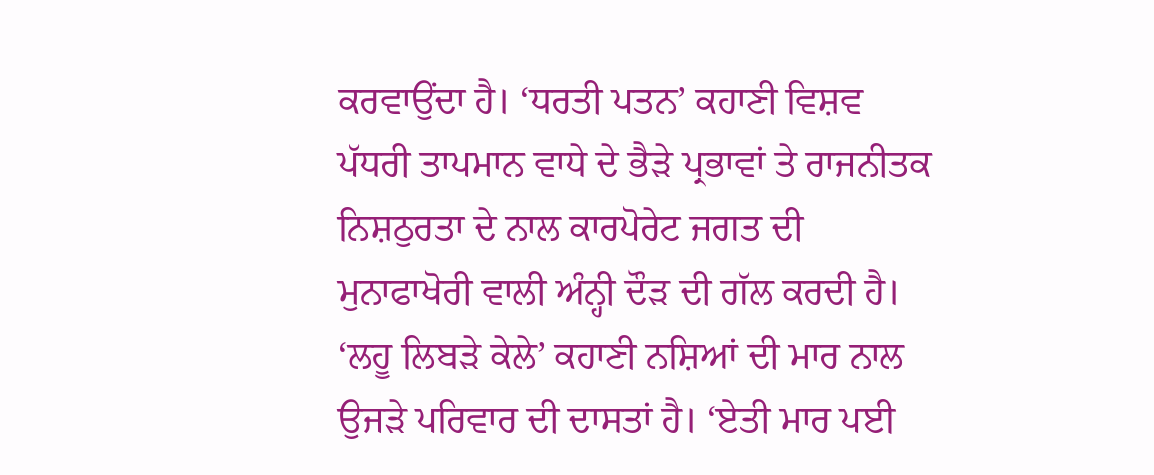ਕਰਵਾਉਂਦਾ ਹੈ। ‘ਧਰਤੀ ਪਤਨ’ ਕਹਾਣੀ ਵਿਸ਼ਵ ਪੱਧਰੀ ਤਾਪਮਾਨ ਵਾਧੇ ਦੇ ਭੈੜੇ ਪ੍ਰਭਾਵਾਂ ਤੇ ਰਾਜਨੀਤਕ ਨਿਸ਼ਠੁਰਤਾ ਦੇ ਨਾਲ ਕਾਰਪੋਰੇਟ ਜਗਤ ਦੀ ਮੁਨਾਫਾਖੋਰੀ ਵਾਲੀ ਅੰਨ੍ਹੀ ਦੌੜ ਦੀ ਗੱਲ ਕਰਦੀ ਹੈ।
‘ਲਹੂ ਲਿਬੜੇ ਕੇਲੇ’ ਕਹਾਣੀ ਨਸ਼ਿਆਂ ਦੀ ਮਾਰ ਨਾਲ ਉਜੜੇ ਪਰਿਵਾਰ ਦੀ ਦਾਸਤਾਂ ਹੈ। ‘ਏਤੀ ਮਾਰ ਪਈ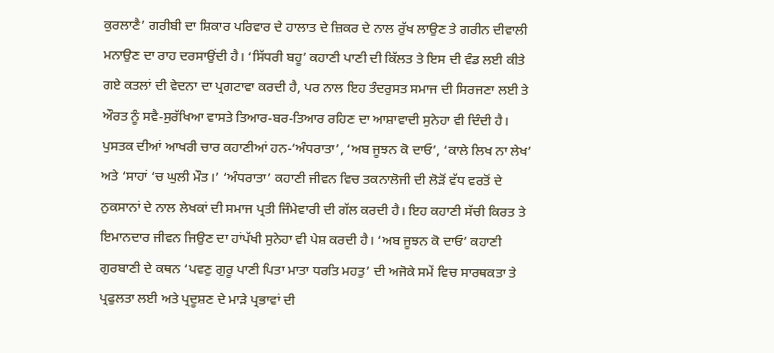ਕੁਰਲਾਣੈ’ ਗਰੀਬੀ ਦਾ ਸ਼ਿਕਾਰ ਪਰਿਵਾਰ ਦੇ ਹਾਲਾਤ ਦੇ ਜ਼ਿਕਰ ਦੇ ਨਾਲ ਰੁੱਖ ਲਾਉਣ ਤੇ ਗਰੀਨ ਦੀਵਾਲੀ ਮਨਾਉਣ ਦਾ ਰਾਹ ਦਰਸਾਉਂਦੀ ਹੈ। ‘ਸਿੱਧਰੀ ਬਹੂ’ ਕਹਾਣੀ ਪਾਣੀ ਦੀ ਕਿੱਲਤ ਤੇ ਇਸ ਦੀ ਵੰਡ ਲਈ ਕੀਤੇ ਗਏ ਕਤਲਾਂ ਦੀ ਵੇਦਨਾ ਦਾ ਪ੍ਰਗਟਾਵਾ ਕਰਦੀ ਹੈ, ਪਰ ਨਾਲ ਇਹ ਤੰਦਰੁਸਤ ਸਮਾਜ ਦੀ ਸਿਰਜਣਾ ਲਈ ਤੇ ਔਰਤ ਨੂੰ ਸਵੈ-ਸੁਰੱਖਿਆ ਵਾਸਤੇ ਤਿਆਰ-ਬਰ-ਤਿਆਰ ਰਹਿਣ ਦਾ ਆਸ਼ਾਵਾਦੀ ਸੁਨੇਹਾ ਵੀ ਦਿੰਦੀ ਹੈ।
ਪੁਸਤਕ ਦੀਆਂ ਆਖਰੀ ਚਾਰ ਕਹਾਣੀਆਂ ਹਨ-‘ਅੰਧਰਾਤਾ’, ‘ਅਬ ਜੂਝਨ ਕੋ ਦਾਓ’, ‘ਕਾਲੇ ਲਿਖ ਨਾ ਲੇਖ’ ਅਤੇ ‘ਸਾਹਾਂ ‘ਚ ਘੁਲੀ ਮੌਤ।’ ‘ਅੰਧਰਾਤਾ’ ਕਹਾਣੀ ਜੀਵਨ ਵਿਚ ਤਕਨਾਲੋਜੀ ਦੀ ਲੋੜੋਂ ਵੱਧ ਵਰਤੋਂ ਦੇ ਨੁਕਸਾਨਾਂ ਦੇ ਨਾਲ ਲੇਖਕਾਂ ਦੀ ਸਮਾਜ ਪ੍ਰਤੀ ਜਿੰਮੇਵਾਰੀ ਦੀ ਗੱਲ ਕਰਦੀ ਹੈ। ਇਹ ਕਹਾਣੀ ਸੱਚੀ ਕਿਰਤ ਤੇ ਇਮਾਨਦਾਰ ਜੀਵਨ ਜਿਉਣ ਦਾ ਹਾਂਪੱਖੀ ਸੁਨੇਹਾ ਵੀ ਪੇਸ਼ ਕਰਦੀ ਹੈ। ‘ਅਬ ਜੂਝਨ ਕੋ ਦਾਓ’ ਕਹਾਣੀ ਗੁਰਬਾਣੀ ਦੇ ਕਥਨ ‘ਪਵਣੁ ਗੁਰੂ ਪਾਣੀ ਪਿਤਾ ਮਾਤਾ ਧਰਤਿ ਮਹਤੁ’ ਦੀ ਅਜੋਕੇ ਸਮੇਂ ਵਿਚ ਸਾਰਥਕਤਾ ਤੇ ਪ੍ਰਫੁਲਤਾ ਲਈ ਅਤੇ ਪ੍ਰਦੂਸ਼ਣ ਦੇ ਮਾੜੇ ਪ੍ਰਭਾਵਾਂ ਦੀ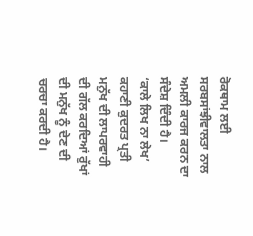ਰੋਕਥਾਮ ਲਈ ਸਰਬਸਾਂਝੀਵਾਲਤਾ ਨਾਲ ਅਮਲੀ ਕਾਰਜ ਕਰਨ ਦਾ ਸੰਦੇਸ਼ ਦਿੰਦੀ ਹੈ।
‘ਕਾਲੇ ਲਿਖ ਨਾ ਲੇਖ’ ਕਹਾਣੀ ਕੁਦਰਤ ਪ੍ਰਤੀ ਮਨੁੱਖ ਦੀ ਲਾਪਰਵਾਹੀ ਦੀ ਗੱਲ ਕਰਦਿਆਂ ਰੁੱਖਾਂ ਦੀ ਮਨੁੱਖ ਨੂੰ ਦੇਣ ਦੀ ਚਰਚਾ ਕਰਦੀ ਹੈ।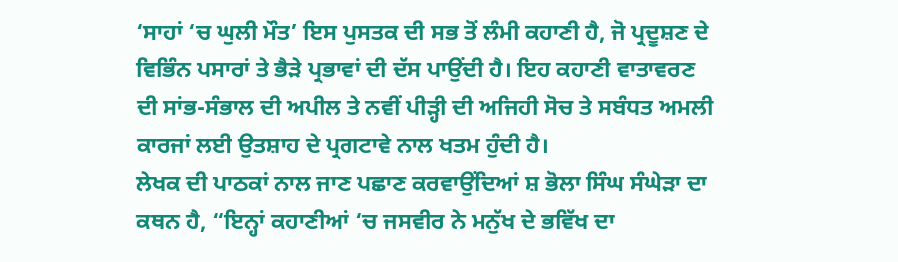‘ਸਾਹਾਂ ‘ਚ ਘੁਲੀ ਮੌਤ’ ਇਸ ਪੁਸਤਕ ਦੀ ਸਭ ਤੋਂ ਲੰਮੀ ਕਹਾਣੀ ਹੈ, ਜੋ ਪ੍ਰਦੂਸ਼ਣ ਦੇ ਵਿਭਿੰਨ ਪਸਾਰਾਂ ਤੇ ਭੈੜੇ ਪ੍ਰਭਾਵਾਂ ਦੀ ਦੱਸ ਪਾਉਂਦੀ ਹੈ। ਇਹ ਕਹਾਣੀ ਵਾਤਾਵਰਣ ਦੀ ਸਾਂਭ-ਸੰਭਾਲ ਦੀ ਅਪੀਲ ਤੇ ਨਵੀਂ ਪੀੜ੍ਹੀ ਦੀ ਅਜਿਹੀ ਸੋਚ ਤੇ ਸਬੰਧਤ ਅਮਲੀ ਕਾਰਜਾਂ ਲਈ ਉਤਸ਼ਾਹ ਦੇ ਪ੍ਰਗਟਾਵੇ ਨਾਲ ਖਤਮ ਹੁੰਦੀ ਹੈ।
ਲੇਖਕ ਦੀ ਪਾਠਕਾਂ ਨਾਲ ਜਾਣ ਪਛਾਣ ਕਰਵਾਉਂਦਿਆਂ ਸ਼ ਭੋਲਾ ਸਿੰਘ ਸੰਘੇੜਾ ਦਾ ਕਥਨ ਹੈ, “ਇਨ੍ਹਾਂ ਕਹਾਣੀਆਂ ‘ਚ ਜਸਵੀਰ ਨੇ ਮਨੁੱਖ ਦੇ ਭਵਿੱਖ ਦਾ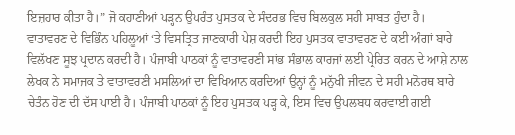ਇਜ਼ਹਾਰ ਕੀਤਾ ਹੈ।” ਜੋ ਕਹਾਣੀਆਂ ਪੜ੍ਹਨ ਉਪਰੰਤ ਪੁਸਤਕ ਦੇ ਸੰਦਰਭ ਵਿਚ ਬਿਲਕੁਲ ਸਹੀ ਸਾਬਤ ਹੁੰਦਾ ਹੈ।
ਵਾਤਾਵਰਣ ਦੇ ਵਿਭਿੰਨ ਪਹਿਲੂਆਂ ‘ਤੇ ਵਿਸਤ੍ਰਿਤ ਜਾਣਕਾਰੀ ਪੇਸ਼ ਕਰਦੀ ਇਹ ਪੁਸਤਕ ਵਾਤਾਵਰਣ ਦੇ ਕਈ ਅੰਗਾਂ ਬਾਰੇ ਵਿਲੱਖਣ ਸੂਝ ਪ੍ਰਦਾਨ ਕਰਦੀ ਹੈ। ਪੰਜਾਬੀ ਪਾਠਕਾਂ ਨੂੰ ਵਾਤਾਵਰਣੀ ਸਾਂਭ ਸੰਭਾਲ ਕਾਰਜਾਂ ਲਈ ਪ੍ਰੇਰਿਤ ਕਰਨ ਦੇ ਆਸ਼ੇ ਨਾਲ ਲੇਖਕ ਨੇ ਸਮਾਜਕ ਤੇ ਵਾਤਾਵਰਣੀ ਮਸਲਿਆਂ ਦਾ ਵਿਖਿਆਨ ਕਰਦਿਆਂ ਉਨ੍ਹਾਂ ਨੂੰ ਮਨੁੱਖੀ ਜੀਵਨ ਦੇ ਸਹੀ ਮਨੋਰਥ ਬਾਰੇ ਚੇਤੰਨ ਹੋਣ ਦੀ ਦੱਸ ਪਾਈ ਹੈ। ਪੰਜਾਬੀ ਪਾਠਕਾਂ ਨੂੰ ਇਹ ਪੁਸਤਕ ਪੜ੍ਹ ਕੇ, ਇਸ ਵਿਚ ਉਪਲਬਧ ਕਰਵਾਈ ਗਈ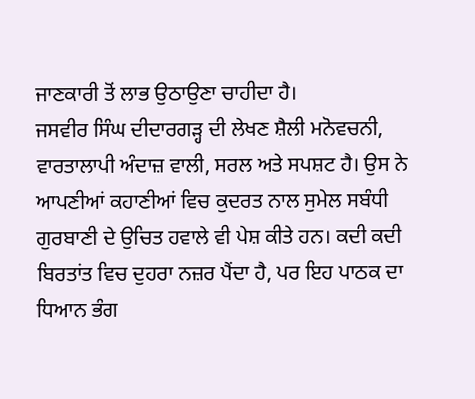ਜਾਣਕਾਰੀ ਤੋਂ ਲਾਭ ਉਠਾਉਣਾ ਚਾਹੀਦਾ ਹੈ।
ਜਸਵੀਰ ਸਿੰਘ ਦੀਦਾਰਗੜ੍ਹ ਦੀ ਲੇਖਣ ਸ਼ੈਲੀ ਮਨੋਵਚਨੀ, ਵਾਰਤਾਲਾਪੀ ਅੰਦਾਜ਼ ਵਾਲੀ, ਸਰਲ ਅਤੇ ਸਪਸ਼ਟ ਹੈ। ਉਸ ਨੇ ਆਪਣੀਆਂ ਕਹਾਣੀਆਂ ਵਿਚ ਕੁਦਰਤ ਨਾਲ ਸੁਮੇਲ ਸਬੰਧੀ ਗੁਰਬਾਣੀ ਦੇ ਉਚਿਤ ਹਵਾਲੇ ਵੀ ਪੇਸ਼ ਕੀਤੇ ਹਨ। ਕਦੀ ਕਦੀ ਬਿਰਤਾਂਤ ਵਿਚ ਦੁਹਰਾ ਨਜ਼ਰ ਪੈਂਦਾ ਹੈ, ਪਰ ਇਹ ਪਾਠਕ ਦਾ ਧਿਆਨ ਭੰਗ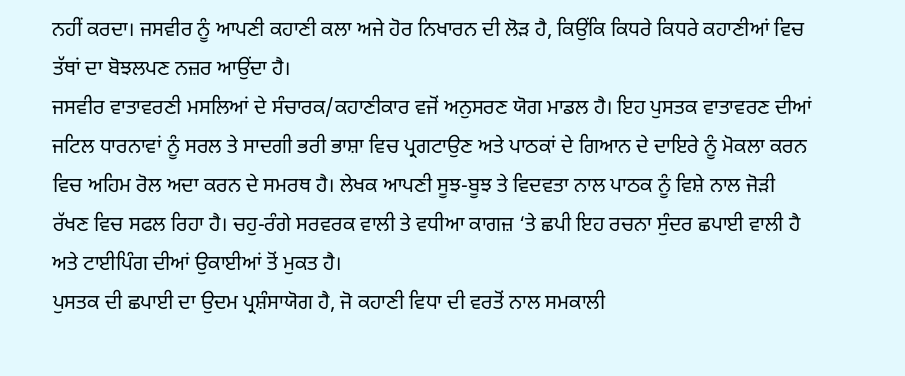ਨਹੀਂ ਕਰਦਾ। ਜਸਵੀਰ ਨੂੰ ਆਪਣੀ ਕਹਾਣੀ ਕਲਾ ਅਜੇ ਹੋਰ ਨਿਖਾਰਨ ਦੀ ਲੋੜ ਹੈ, ਕਿਉਂਕਿ ਕਿਧਰੇ ਕਿਧਰੇ ਕਹਾਣੀਆਂ ਵਿਚ ਤੱਥਾਂ ਦਾ ਬੋਝਲਪਣ ਨਜ਼ਰ ਆਉਂਦਾ ਹੈ।
ਜਸਵੀਰ ਵਾਤਾਵਰਣੀ ਮਸਲਿਆਂ ਦੇ ਸੰਚਾਰਕ/ਕਹਾਣੀਕਾਰ ਵਜੋਂ ਅਨੁਸਰਣ ਯੋਗ ਮਾਡਲ ਹੈ। ਇਹ ਪੁਸਤਕ ਵਾਤਾਵਰਣ ਦੀਆਂ ਜਟਿਲ ਧਾਰਨਾਵਾਂ ਨੂੰ ਸਰਲ ਤੇ ਸਾਦਗੀ ਭਰੀ ਭਾਸ਼ਾ ਵਿਚ ਪ੍ਰਗਟਾਉਣ ਅਤੇ ਪਾਠਕਾਂ ਦੇ ਗਿਆਨ ਦੇ ਦਾਇਰੇ ਨੂੰ ਮੋਕਲਾ ਕਰਨ ਵਿਚ ਅਹਿਮ ਰੋਲ ਅਦਾ ਕਰਨ ਦੇ ਸਮਰਥ ਹੈ। ਲੇਖਕ ਆਪਣੀ ਸੂਝ-ਬੂਝ ਤੇ ਵਿਦਵਤਾ ਨਾਲ ਪਾਠਕ ਨੂੰ ਵਿਸ਼ੇ ਨਾਲ ਜੋੜੀ ਰੱਖਣ ਵਿਚ ਸਫਲ ਰਿਹਾ ਹੈ। ਚਹੁ-ਰੰਗੇ ਸਰਵਰਕ ਵਾਲੀ ਤੇ ਵਧੀਆ ਕਾਗਜ਼ ‘ਤੇ ਛਪੀ ਇਹ ਰਚਨਾ ਸੁੰਦਰ ਛਪਾਈ ਵਾਲੀ ਹੈ ਅਤੇ ਟਾਈਪਿੰਗ ਦੀਆਂ ਉਕਾਈਆਂ ਤੋਂ ਮੁਕਤ ਹੈ।
ਪੁਸਤਕ ਦੀ ਛਪਾਈ ਦਾ ਉਦਮ ਪ੍ਰਸ਼ੰਸਾਯੋਗ ਹੈ, ਜੋ ਕਹਾਣੀ ਵਿਧਾ ਦੀ ਵਰਤੋਂ ਨਾਲ ਸਮਕਾਲੀ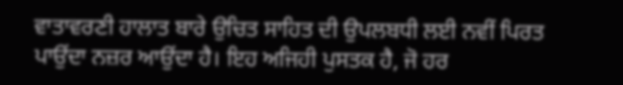ਵਾਤਾਵਰਣੀ ਹਾਲਾਤ ਬਾਰੇ ਉਚਿਤ ਸਾਹਿਤ ਦੀ ਉਪਲਬਧੀ ਲਈ ਨਵੀਂ ਪਿਰਤ ਪਾਉਂਦਾ ਨਜ਼ਰ ਆਉਂਦਾ ਹੈ। ਇਹ ਅਜਿਹੀ ਪੁਸਤਕ ਹੈ, ਜੋ ਹਰ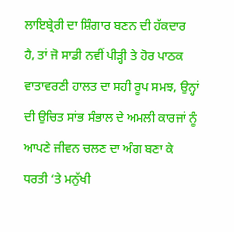ਲਾਇਬ੍ਰੇਰੀ ਦਾ ਸ਼ਿੰਗਾਰ ਬਣਨ ਦੀ ਹੱਕਦਾਰ ਹੈ, ਤਾਂ ਜੋ ਸਾਡੀ ਨਵੀਂ ਪੀੜ੍ਹੀ ਤੇ ਹੋਰ ਪਾਠਕ ਵਾਤਾਵਰਣੀ ਹਾਲਤ ਦਾ ਸਹੀ ਰੂਪ ਸਮਝ, ਉਨ੍ਹਾਂ ਦੀ ਉਚਿਤ ਸਾਂਭ ਸੰਭਾਲ ਦੇ ਅਮਲੀ ਕਾਰਜਾਂ ਨੂੰ ਆਪਣੇ ਜੀਵਨ ਚਲਣ ਦਾ ਅੰਗ ਬਣਾ ਕੇ ਧਰਤੀ ‘ਤੇ ਮਨੁੱਖੀ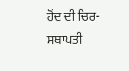ਹੋਂਦ ਦੀ ਚਿਰ-ਸਥਾਪਤੀ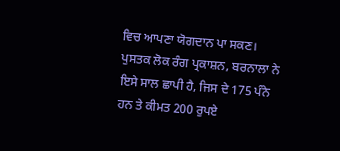ਵਿਚ ਆਪਣਾ ਯੋਗਦਾਨ ਪਾ ਸਕਣ।
ਪੁਸਤਕ ਲੋਕ ਰੰਗ ਪ੍ਰਕਾਸ਼ਨ, ਬਰਨਾਲਾ ਨੇ ਇਸੇ ਸਾਲ ਛਾਪੀ ਹੈ, ਜਿਸ ਦੇ 175 ਪੰਨੇ ਹਨ ਤੇ ਕੀਮਤ 200 ਰੁਪਏ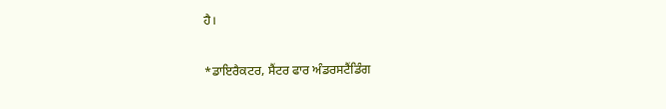ਹੈ।

*ਡਾਇਰੈਕਟਰ, ਸੈਂਟਰ ਫਾਰ ਅੰਡਰਸਟੈਂਡਿੰਗ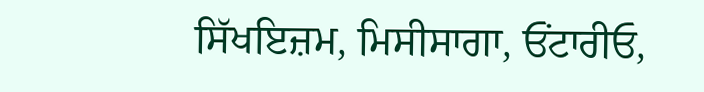ਸਿੱਖਇਜ਼ਮ, ਮਿਸੀਸਾਗਾ, ਓਂਟਾਰੀਓ,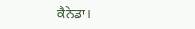ਕੈਨੇਡਾ।